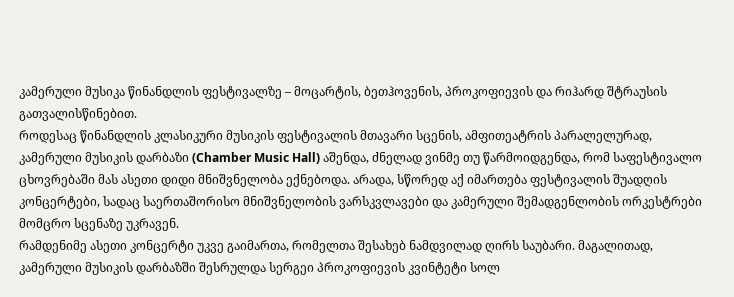კამერული მუსიკა წინანდლის ფესტივალზე – მოცარტის, ბეთჰოვენის, პროკოფიევის და რიჰარდ შტრაუსის გათვალისწინებით.
როდესაც წინანდლის კლასიკური მუსიკის ფესტივალის მთავარი სცენის, ამფითეატრის პარალელურად, კამერული მუსიკის დარბაზი (Chamber Music Hall) აშენდა, ძნელად ვინმე თუ წარმოიდგენდა, რომ საფესტივალო ცხოვრებაში მას ასეთი დიდი მნიშვნელობა ექნებოდა. არადა, სწორედ აქ იმართება ფესტივალის შუადღის კონცერტები, სადაც საერთაშორისო მნიშვნელობის ვარსკვლავები და კამერული შემადგენლობის ორკესტრები მომცრო სცენაზე უკრავენ.
რამდენიმე ასეთი კონცერტი უკვე გაიმართა, რომელთა შესახებ ნამდვილად ღირს საუბარი. მაგალითად, კამერული მუსიკის დარბაზში შესრულდა სერგეი პროკოფიევის კვინტეტი სოლ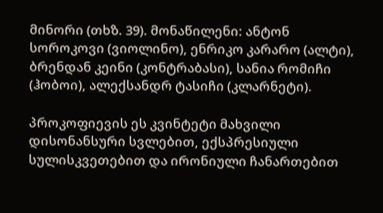მინორი (თხზ. 39). მონაწილენი: ანტონ სოროკოვი (ვიოლინო), ენრიკო კარარო (ალტი), ბრენდან კეინი (კონტრაბასი), სანია რომიჩი (ჰობოი), ალექსანდრ ტასიჩი (კლარნეტი).

პროკოფიევის ეს კვინტეტი მახვილი დისონანსური სვლებით, ექსპრესიული სულისკვეთებით და ირონიული ჩანართებით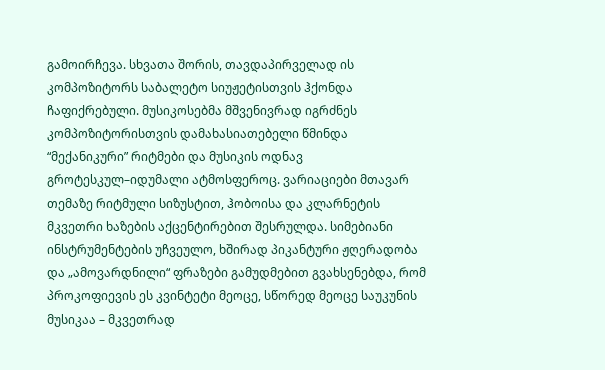გამოირჩევა. სხვათა შორის, თავდაპირველად ის კომპოზიტორს საბალეტო სიუჟეტისთვის ჰქონდა ჩაფიქრებული. მუსიკოსებმა მშვენივრად იგრძნეს კომპოზიტორისთვის დამახასიათებელი წმინდა “მექანიკური” რიტმები და მუსიკის ოდნავ გროტესკულ–იდუმალი ატმოსფეროც. ვარიაციები მთავარ თემაზე რიტმული სიზუსტით, ჰობოისა და კლარნეტის მკვეთრი ხაზების აქცენტირებით შესრულდა. სიმებიანი ინსტრუმენტების უჩვეულო, ხშირად პიკანტური ჟღერადობა და „ამოვარდნილი“ ფრაზები გამუდმებით გვახსენებდა, რომ პროკოფიევის ეს კვინტეტი მეოცე, სწორედ მეოცე საუკუნის მუსიკაა – მკვეთრად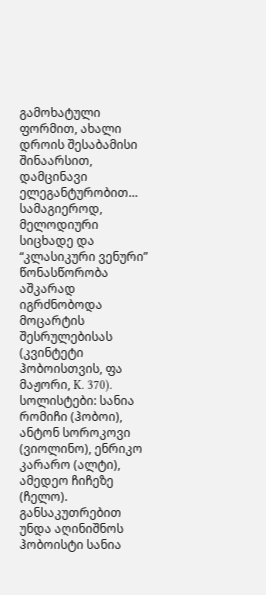გამოხატული ფორმით, ახალი დროის შესაბამისი შინაარსით, დამცინავი ელეგანტურობით…
სამაგიეროდ, მელოდიური სიცხადე და “კლასიკური ვენური” წონასწორობა აშკარად იგრძნობოდა მოცარტის შესრულებისას (კვინტეტი ჰობოისთვის, ფა მაჟორი, K. 370). სოლისტები: სანია რომიჩი (ჰობოი), ანტონ სოროკოვი (ვიოლინო), ენრიკო კარარო (ალტი), ამედეო ჩიჩეზე (ჩელო). განსაკუთრებით უნდა აღინიშნოს ჰობოისტი სანია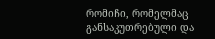რომიჩი, რომელმაც განსაკუთრებული და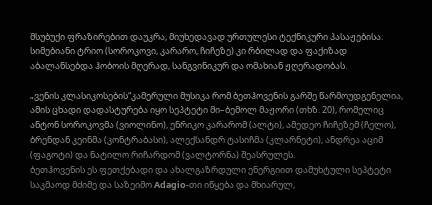მსუბუქი ფრაზირებით დაუკრა, მიუხედავად ურთულესი ტექნიკური პასაჟებისა. სიმებიანი ტრიო (სოროკოვი, კარარო, ჩიჩეზე) კი რბილად და ფაქიზად აბალანსებდა ჰობოის მღერად, სანგვინიკურ და ომახიან ჟღერადობას.

„ვენის კლასიკოსების“კამერული მუსიკა რომ ბეთჰოვენის გარშე წარმოუდგენელია, ამის ცხადი დადასტურება იყო სეპტეტი მი–ბემოლ მაჟორი (თხზ. 20), რომელიც ანტონ სოროკოვმა (ვიოლინო), ენრიკო კარარომ (ალტი), ამედეო ჩიჩეზემ (ჩელო), ბრენდან კეინმა (კონტრაბასი), ალექსანდრ ტასიჩმა (კლარნეტი), ანდრეა აციმ (ფაგოტი) და ნატილო რიჩარდომ (ვალტორნა) შეასრულეს.
ბეთჰოვენის ეს ფეთქებადი და ახალგაზრდული ენერგიით დამუხტული სეპტეტი საკმაოდ მძიმე და საზეიმო Adagio-თი იწყება და მხიარულ,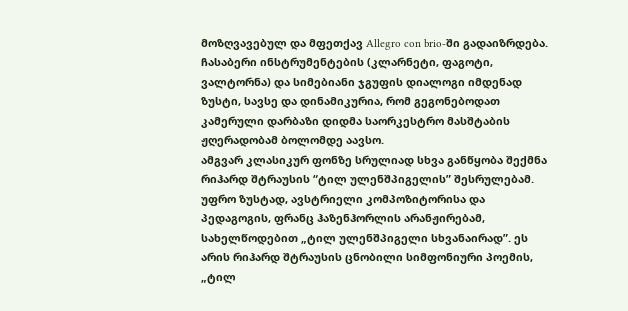მოზღვავებულ და მფეთქავ Allegro con brio-ში გადაიზრდება. ჩასაბერი ინსტრუმენტების (კლარნეტი, ფაგოტი, ვალტორნა) და სიმებიანი ჯგუფის დიალოგი იმდენად ზუსტი, სავსე და დინამიკურია, რომ გეგონებოდათ კამერული დარბაზი დიდმა საორკესტრო მასშტაბის ჟღერადობამ ბოლომდე აავსო.
ამგვარ კლასიკურ ფონზე სრულიად სხვა განწყობა შექმნა რიჰარდ შტრაუსის “ტილ ულენშპიგელის” შესრულებამ. უფრო ზუსტად, ავსტრიელი კომპოზიტორისა და პედაგოგის, ფრანც ჰაზენჰორლის არანჟირებამ, სახელწოდებით „ტილ ულენშპიგელი სხვანაირად”. ეს არის რიჰარდ შტრაუსის ცნობილი სიმფონიური პოემის, „ტილ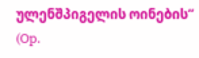ულენშპიგელის ოინების“ (Op.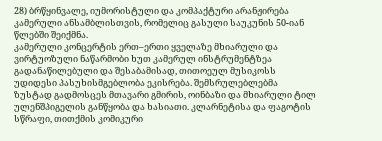28) ბრწყინვალე, იუმორისტული და კომპაქტური არანჟირება კამერული ანსამბლისთვის, რომელიც გასული საუკუნის 50-იან წლებში შეიქმნა.
კამერული კონცერტის ერთ–ერთი ყველაზე მხიარული და ვირტუოზული ნაწარმობი ხუთ კამერულ ინსტრუმენტზეა გადანაწილებული და შესაბამისად, თითოეულ მუსიკოსს უდიდესი პასუხისმგებლობა ეკისრება. შემსრულებლებმა ზუსტად გადმოსცეს მთავარი გმირის, ოინბაზი და მხიარული ტილ ულენშპიგელის განწყობა და ხასიათი. კლარნეტისა და ფაგოტის სწრაფი, თითქმის კომიკური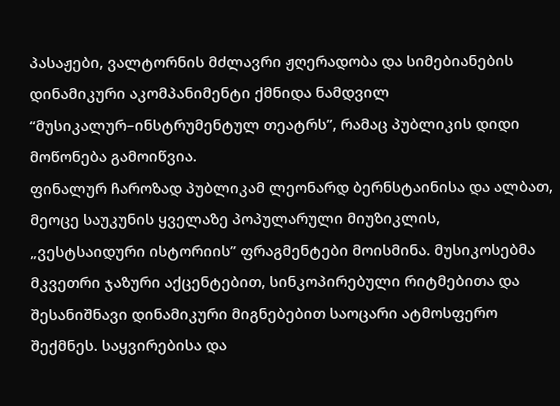პასაჟები, ვალტორნის მძლავრი ჟღერადობა და სიმებიანების დინამიკური აკომპანიმენტი ქმნიდა ნამდვილ “მუსიკალურ–ინსტრუმენტულ თეატრს”, რამაც პუბლიკის დიდი მოწონება გამოიწვია.
ფინალურ ჩაროზად პუბლიკამ ლეონარდ ბერნსტაინისა და ალბათ, მეოცე საუკუნის ყველაზე პოპულარული მიუზიკლის, „ვესტსაიდური ისტორიის” ფრაგმენტები მოისმინა. მუსიკოსებმა მკვეთრი ჯაზური აქცენტებით, სინკოპირებული რიტმებითა და შესანიშნავი დინამიკური მიგნებებით საოცარი ატმოსფერო შექმნეს. საყვირებისა და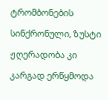ტრომბონების სინქრონული, ზუსტი ჟღერადობა კი კარგად ერწყმოდა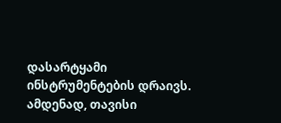დასარტყამი ინსტრუმენტების დრაივს.
ამდენად, თავისი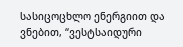სასიცოცხლო ენერგიით და ვნებით, “ვესტსაიდური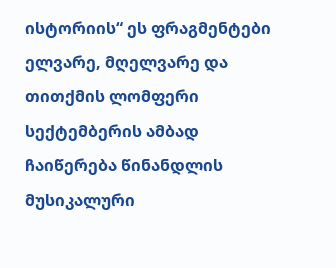ისტორიის“ ეს ფრაგმენტები ელვარე, მღელვარე და თითქმის ლომფერი სექტემბერის ამბად ჩაიწერება წინანდლის მუსიკალური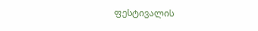ფესტივალის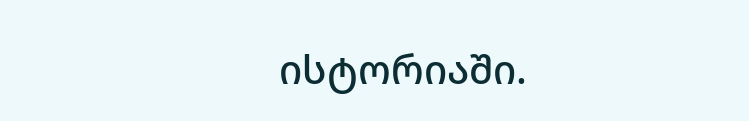ისტორიაში.